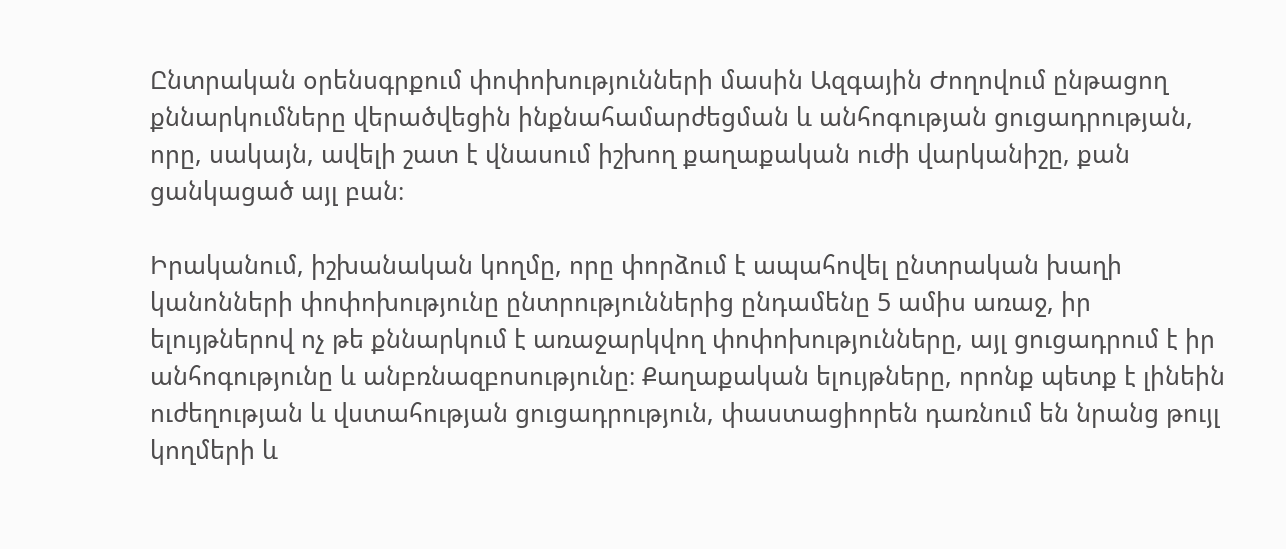Ընտրական օրենսգրքում փոփոխությունների մասին Ազգային Ժողովում ընթացող քննարկումները վերածվեցին ինքնահամարժեցման և անհոգության ցուցադրության, որը, սակայն, ավելի շատ է վնասում իշխող քաղաքական ուժի վարկանիշը, քան ցանկացած այլ բան։

Իրականում, իշխանական կողմը, որը փորձում է ապահովել ընտրական խաղի կանոնների փոփոխությունը ընտրություններից ընդամենը 5 ամիս առաջ, իր ելույթներով ոչ թե քննարկում է առաջարկվող փոփոխությունները, այլ ցուցադրում է իր անհոգությունը և անբռնազբոսությունը։ Քաղաքական ելույթները, որոնք պետք է լինեին ուժեղության և վստահության ցուցադրություն, փաստացիորեն դառնում են նրանց թույլ կողմերի և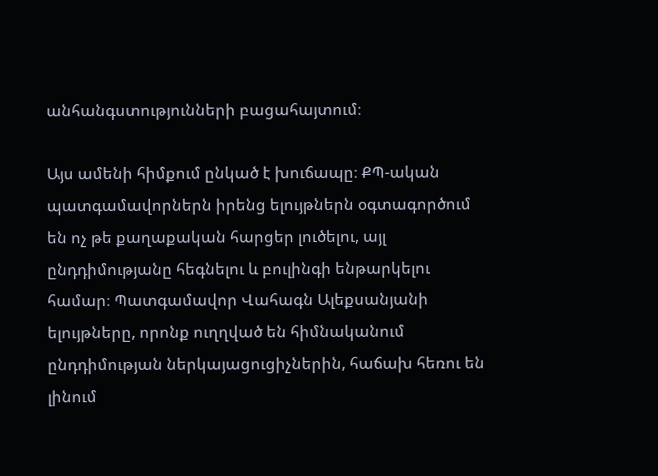անհանգստությունների բացահայտում։

Այս ամենի հիմքում ընկած է խուճապը։ ՔՊ-ական պատգամավորներն իրենց ելույթներն օգտագործում են ոչ թե քաղաքական հարցեր լուծելու, այլ ընդդիմությանը հեգնելու և բուլինգի ենթարկելու համար։ Պատգամավոր Վահագն Ալեքսանյանի ելույթները, որոնք ուղղված են հիմնականում ընդդիմության ներկայացուցիչներին, հաճախ հեռու են լինում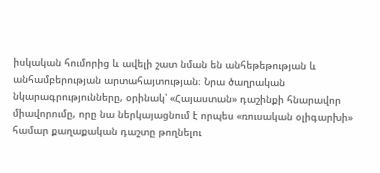իսկական հումորից և ավելի շատ նման են անհեթեթության և անհամբերության արտահայտության։ Նրա ծաղրական նկարագրությունները, օրինակ՝ «Հայաստան» դաշինքի հնարավոր միավորումը, որը նա ներկայացնում է որպես «ռուսական օլիգարխի» համար քաղաքական դաշտը թողնելու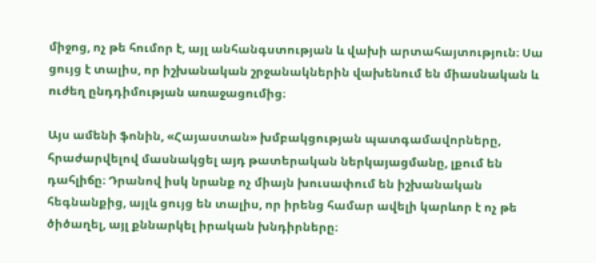միջոց, ոչ թե հումոր է, այլ անհանգստության և վախի արտահայտություն։ Սա ցույց է տալիս, որ իշխանական շրջանակներին վախենում են միասնական և ուժեղ ընդդիմության առաջացումից։

Այս ամենի ֆոնին, «Հայաստան» խմբակցության պատգամավորները, հրաժարվելով մասնակցել այդ թատերական ներկայացմանը, լքում են դահլիճը։ Դրանով իսկ նրանք ոչ միայն խուսափում են իշխանական հեգնանքից, այլև ցույց են տալիս, որ իրենց համար ավելի կարևոր է ոչ թե ծիծաղել, այլ քննարկել իրական խնդիրները։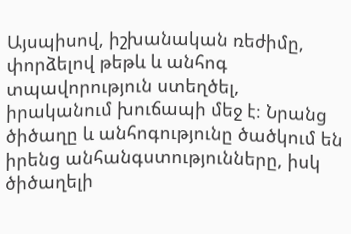Այսպիսով, իշխանական ռեժիմը, փորձելով թեթև և անհոգ տպավորություն ստեղծել, իրականում խուճապի մեջ է։ Նրանց ծիծաղը և անհոգությունը ծածկում են իրենց անհանգստությունները, իսկ ծիծաղելի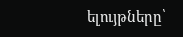ելույթները՝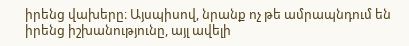իրենց վախերը։ Այսպիսով, նրանք ոչ թե ամրապնդում են իրենց իշխանությունը, այլ ավելի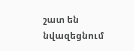շատ են նվազեցնում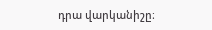դրա վարկանիշը։